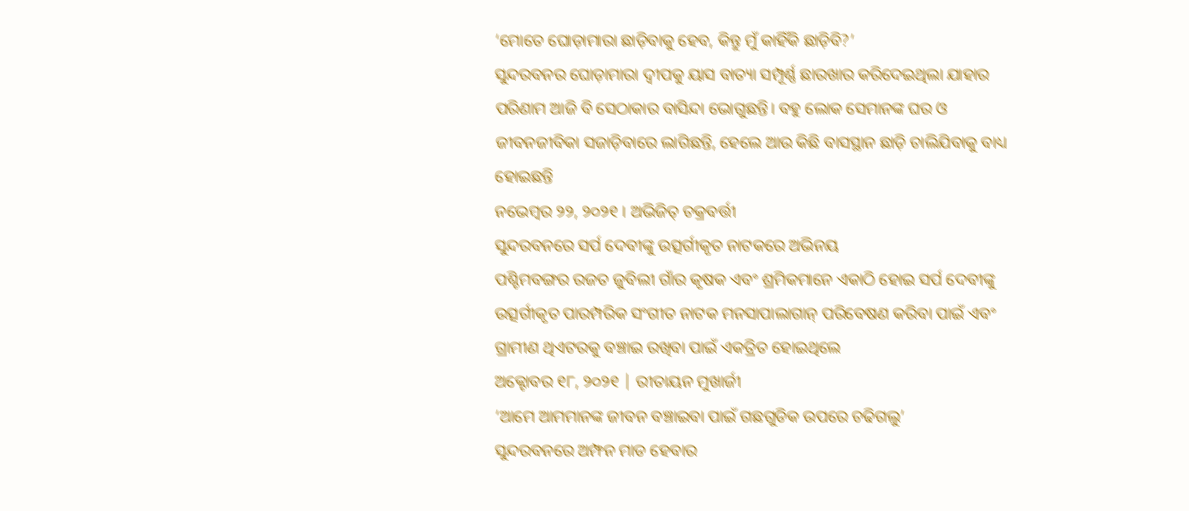‘ମୋତେ ଘୋଡ଼ାମାରା ଛାଡ଼ିବାକୁ ହେବ, କିନ୍ତୁ ମୁଁ କାହିଁକି ଛାଡ଼ିବି?’
ସୁନ୍ଦରବନର ଘୋଡ଼ାମାରା ଦ୍ୱୀପକୁ ୟାସ ବାତ୍ୟା ସମ୍ପୂର୍ଣ୍ଣ ଛାରଖାର କରିଦେଇଥିଲା ଯାହାର ପରିଣାମ ଆଜି ବି ସେଠାକାର ବାସିନ୍ଦା ଭୋଗୁଛନ୍ତି। ବହୁ ଲୋକ ସେମାନଙ୍କ ଘର ଓ ଜୀବନଜୀବିକା ସଜାଡ଼ିବାରେ ଲାଗିଛନ୍ତି, ହେଲେ ଆଉ କିଛି ବାସସ୍ଥାନ ଛାଡ଼ି ଚାଲିଯିବାକୁ ବାଧ୍ୟ ହୋଇଛନ୍ତି
ନଭେମ୍ବର ୨୨, ୨୦୨୧ । ଅଭିଜିତ୍ ଚକ୍ରବର୍ତ୍ତୀ
ସୁନ୍ଦରବନରେ ସର୍ପ ଦେବୀଙ୍କୁ ଉତ୍ସର୍ଗୀକୃତ ନାଟକରେ ଅଭିନୟ
ପଶ୍ଚିମବଙ୍ଗର ରଜତ ଜୁବିଲୀ ଗାଁର କୃଷକ ଏବଂ ଶ୍ରମିକମାନେ ଏକାଠି ହୋଇ ସର୍ପ ଦେବୀଙ୍କୁ ଉତ୍ସର୍ଗୀକୃତ ପାରମ୍ପରିକ ସଂଗୀତ ନାଟକ ମନସାପାଲାଗାନ୍ ପରିବେଷଣ କରିବା ପାଇଁ ଏବଂ ଗ୍ରାମୀଣ ଥିଏଟରକୁ ବଞ୍ଚାଇ ରଖିବା ପାଇଁ ଏକତ୍ରିତ ହୋଇଥିଲେ
ଅକ୍ଟୋବର ୧୮, ୨୦୨୧ | ରୀତାୟନ ମୁଖାର୍ଜୀ
‘ଆମେ ଆମମାନଙ୍କ ଜୀବନ ବଞ୍ଚାଇବା ପାଇଁ ଗଛଗୁଡିକ ଉପରେ ଚଢିଗଲୁ’
ସୁନ୍ଦରବନରେ ଅମ୍ଫନ ମାଡ ହେବାର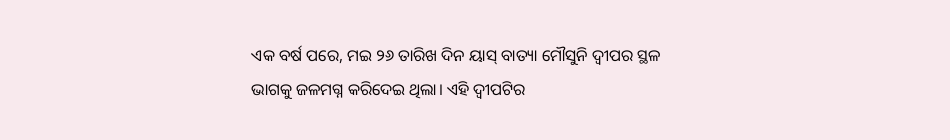ଏକ ବର୍ଷ ପରେ, ମଇ ୨୬ ତାରିଖ ଦିନ ୟାସ୍ ବାତ୍ୟା ମୌସୁନି ଦ୍ୱୀପର ସ୍ଥଳ ଭାଗକୁ ଜଳମଗ୍ନ କରିଦେଇ ଥିଲା। ଏହି ଦ୍ୱୀପଟିର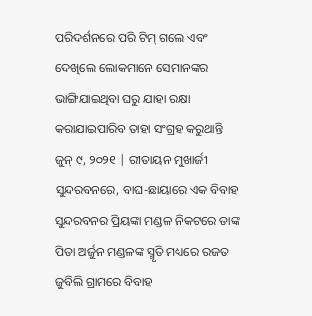ପରିଦର୍ଶନରେ ପରି ଟିମ୍ ଗଲେ ଏବଂ ଦେଖିଲେ ଲୋକମାନେ ସେମାନଙ୍କର ଭାଙ୍ଗିଯାଇଥିବା ଘରୁ ଯାହା ରକ୍ଷା କରାଯାଇପାରିବ ତାହା ସଂଗ୍ରହ କରୁଥାନ୍ତି
ଜୁନ୍ ୯, ୨୦୨୧ | ରୀତାୟନ ମୁଖାର୍ଜୀ
ସୁନ୍ଦରବନରେ, ବାଘ-ଛାୟାରେ ଏକ ବିବାହ
ସୁନ୍ଦରବନର ପ୍ରିୟଙ୍କା ମଣ୍ଡଳ ନିକଟରେ ତାଙ୍କ ପିତା ଅର୍ଜୁନ ମଣ୍ଡଳଙ୍କ ସ୍ମୃତି ମଧ୍ୟରେ ରଜତ ଜୁବିଲି ଗ୍ରାମରେ ବିବାହ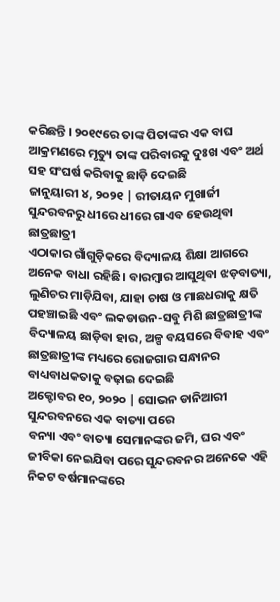କରିଛନ୍ତି । ୨୦୧୯ରେ ତାଙ୍କ ପିତାଙ୍କର ଏକ ବାଘ ଆକ୍ରମଣରେ ମୃତ୍ୟୁ ତାଙ୍କ ପରିବାରକୁ ଦୁଃଖ ଏବଂ ଅର୍ଥ ସହ ସଂଘର୍ଷ କରିବାକୁ ଛାଡ଼ି ଦେଇଛି
ଜାନୁୟାରୀ ୪, ୨୦୨୧ | ରୀତାୟନ ମୁଖାର୍ଜୀ
ସୁନ୍ଦରବନରୁ ଧୀରେ ଧୀରେ ଗାଏବ ହେଉଥିବା ଛାତ୍ରଛାତ୍ରୀ
ଏଠାକାର ଗାଁଗୁଡ଼ିକରେ ବିଦ୍ୟାଳୟ ଶିକ୍ଷା ଆଗରେ ଅନେକ ବାଧା ରହିଛି। ବାରମ୍ବାର ଆସୁଥିବା ଝଡ଼ବାତ୍ୟା, ଲୁଣିଚର ମାଡ଼ିଯିବା, ଯାହା ଚାଷ ଓ ମାଛଧରାକୁ କ୍ଷତି ପହଞ୍ଚାଇଛି ଏବଂ ଲକଡାଉନ-ସବୁ ମିଶି ଛାତ୍ରଛାତ୍ରୀଙ୍କ ବିଦ୍ୟାଳୟ ଛାଡ଼ିବା ହାର, ଅଳ୍ପ ବୟସରେ ବିବାହ ଏବଂ ଛାତ୍ରଛାତ୍ରୀଙ୍କ ମଧ୍ୟରେ ରୋଜଗାର ସନ୍ଧାନର ବାଧ୍ୟବାଧକତାକୁ ବଢ଼ାଇ ଦେଇଛି
ଅକ୍ଟୋବର ୧୦, ୨୦୨୦ | ସୋଭନ ଡାନିଆରୀ
ସୁନ୍ଦରବନରେ ଏକ ବାତ୍ୟା ପରେ
ବନ୍ୟା ଏବଂ ବାତ୍ୟା ସେମାନଙ୍କର ଜମି, ଘର ଏବଂ ଜୀବିକା ନେଇଯିବା ପରେ ସୁନ୍ଦରବନର ଅନେକେ ଏହି ନିକଟ ବର୍ଷମାନଙ୍କରେ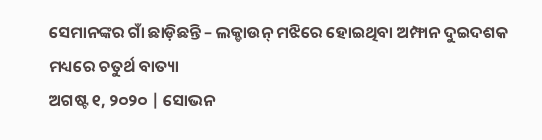ସେମାନଙ୍କର ଗାଁ ଛାଡ଼ିଛନ୍ତି – ଲକ୍ଡାଉନ୍ ମଝିରେ ହୋଇଥିବା ଅମ୍ଫାନ ଦୁଇଦଶକ ମଧ୍ୟରେ ଚତୁର୍ଥ ବାତ୍ୟା
ଅଗଷ୍ଟ ୧, ୨୦୨୦ | ସୋଭନ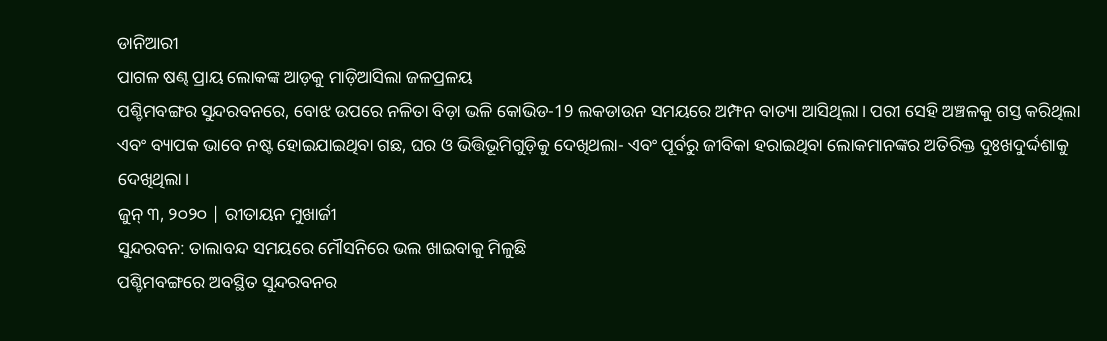ଡାନିଆରୀ
ପାଗଳ ଷଣ୍ଢ ପ୍ରାୟ ଲୋକଙ୍କ ଆଡ଼କୁ ମାଡ଼ିଆସିଲା ଜଳପ୍ରଳୟ
ପଶ୍ଚିମବଙ୍ଗର ସୁନ୍ଦରବନରେ, ବୋଝ ଉପରେ ନଳିତା ବିଡ଼ା ଭଳି କୋଭିଡ-19 ଲକଡାଉନ ସମୟରେ ଅମ୍ଫନ ବାତ୍ୟା ଆସିଥିଲା। ପରୀ ସେହି ଅଞ୍ଚଳକୁ ଗସ୍ତ କରିଥିଲା ଏବଂ ବ୍ୟାପକ ଭାବେ ନଷ୍ଟ ହୋଇଯାଇଥିବା ଗଛ, ଘର ଓ ଭିତ୍ତିଭୂମିଗୁଡ଼ିକୁ ଦେଖିଥଲା- ଏବଂ ପୂର୍ବରୁ ଜୀବିକା ହରାଇଥିବା ଲୋକମାନଙ୍କର ଅତିରିକ୍ତ ଦୁଃଖଦୁର୍ଦ୍ଦଶାକୁ ଦେଖିଥିଲା।
ଜୁନ୍ ୩, ୨୦୨୦ | ରୀତାୟନ ମୁଖାର୍ଜୀ
ସୁନ୍ଦରବନ: ତାଲାବନ୍ଦ ସମୟରେ ମୌସନିରେ ଭଲ ଖାଇବାକୁ ମିଳୁଛି
ପଶ୍ଚିମବଙ୍ଗରେ ଅବସ୍ଥିତ ସୁନ୍ଦରବନର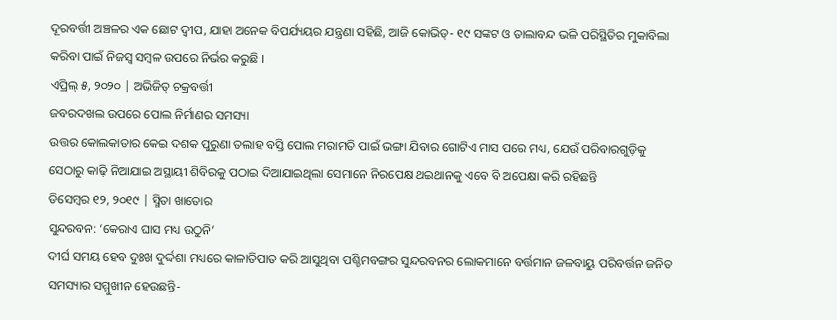ଦୂରବର୍ତ୍ତୀ ଅଞ୍ଚଳର ଏକ ଛୋଟ ଦ୍ୱୀପ, ଯାହା ଅନେକ ବିପର୍ଯ୍ୟୟର ଯନ୍ତ୍ରଣା ସହିଛି, ଆଜି କୋଭିଡ୍- ୧୯ ସଙ୍କଟ ଓ ତାଲାବନ୍ଦ ଭଳି ପରିସ୍ଥିତିର ମୁକାବିଲା କରିବା ପାଇଁ ନିଜସ୍ୱ ସମ୍ୱଳ ଉପରେ ନିର୍ଭର କରୁଛି ।
ଏପ୍ରିଲ୍ ୫, ୨୦୨୦ | ଅଭିଜିତ୍ ଚକ୍ରବର୍ତ୍ତୀ
ଜବରଦଖଲ ଉପରେ ପୋଲ ନିର୍ମାଣର ସମସ୍ୟା
ଉତ୍ତର କୋଲକାତାର କେଇ ଦଶକ ପୁରୁଣା ତଲାହ ବସ୍ତି ପୋଲ ମରାମତି ପାଇଁ ଭଙ୍ଗା ଯିବାର ଗୋଟିଏ ମାସ ପରେ ମଧ୍ୟ, ଯେଉଁ ପରିବାରଗୁଡ଼ିକୁ ସେଠାରୁ କାଢ଼ି ନିଆଯାଇ ଅସ୍ଥାୟୀ ଶିବିରକୁ ପଠାଇ ଦିଆଯାଇଥିଲା ସେମାନେ ନିରପେକ୍ଷ ଥଇଥାନକୁ ଏବେ ବି ଅପେକ୍ଷା କରି ରହିଛନ୍ତି
ଡିସେମ୍ବର ୧୨, ୨୦୧୯ | ସ୍ମିତା ଖାତୋର
ସୁନ୍ଦରବନ: ‘କେରାଏ ଘାସ ମଧ୍ୟ ଉଠୁନି’
ଦୀର୍ଘ ସମୟ ହେବ ଦୁଃଖ ଦୁର୍ଦ୍ଦଶା ମଧ୍ୟରେ କାଳାତିପାତ କରି ଆସୁଥିବା ପଶ୍ଚିମବଙ୍ଗର ସୁନ୍ଦରବନର ଲୋକମାନେ ବର୍ତ୍ତମାନ ଜଳବାୟୁ ପରିବର୍ତ୍ତନ ଜନିତ ସମସ୍ୟାର ସମ୍ମୁଖୀନ ହେଉଛନ୍ତି-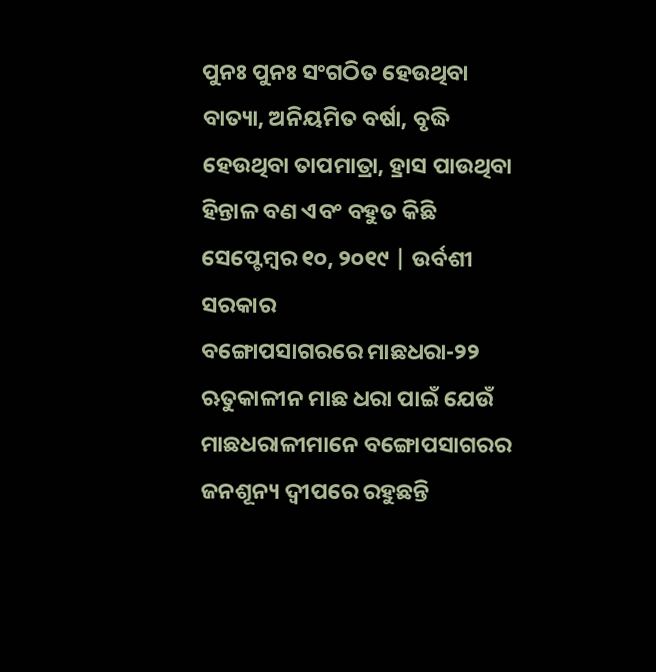ପୁନଃ ପୁନଃ ସଂଗଠିତ ହେଉଥିବା ବାତ୍ୟା, ଅନିୟମିତ ବର୍ଷା, ବୃଦ୍ଧି ହେଉଥିବା ତାପମାତ୍ରା, ହ୍ରାସ ପାଉଥିବା ହିନ୍ତାଳ ବଣ ଏବଂ ବହୁତ କିଛି
ସେପ୍ଟେମ୍ବର ୧୦, ୨୦୧୯ | ଉର୍ବଶୀ ସରକାର
ବଙ୍ଗୋପସାଗରରେ ମାଛଧରା-୨୨
ଋତୁକାଳୀନ ମାଛ ଧରା ପାଇଁ ଯେଉଁ ମାଛଧରାଳୀମାନେ ବଙ୍ଗୋପସାଗରର ଜନଶୂନ୍ୟ ଦ୍ୱୀପରେ ରହୁଛନ୍ତି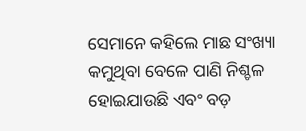ସେମାନେ କହିଲେ ମାଛ ସଂଖ୍ୟା କମୁଥିବା ବେଳେ ପାଣି ନିଶ୍ଚଳ ହୋଇଯାଉଛି ଏବଂ ବଡ଼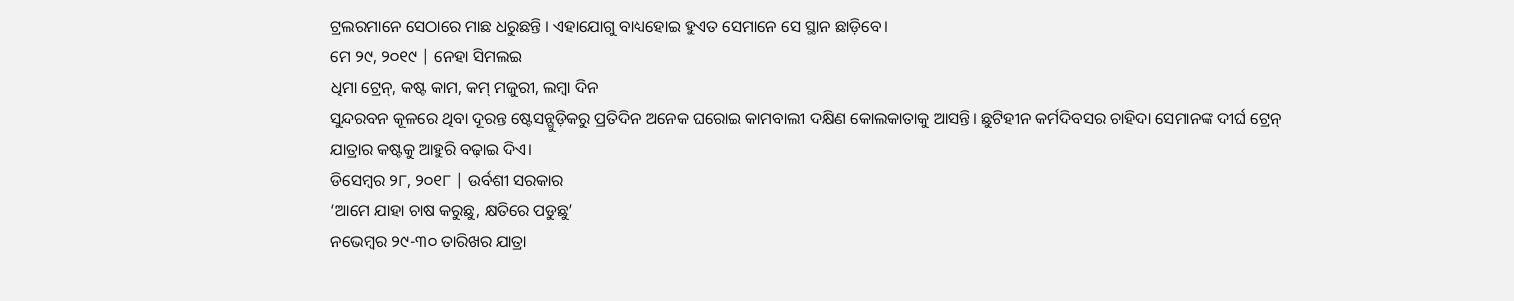ଟ୍ରଲରମାନେ ସେଠାରେ ମାଛ ଧରୁଛନ୍ତି । ଏହାଯୋଗୁ ବାଧ୍ୟହୋଇ ହୁଏତ ସେମାନେ ସେ ସ୍ଥାନ ଛାଡ଼ିବେ।
ମେ ୨୯, ୨୦୧୯ | ନେହା ସିମଲଇ
ଧିମା ଟ୍ରେନ୍, କଷ୍ଟ କାମ, କମ୍ ମଜୁରୀ, ଲମ୍ବା ଦିନ
ସୁନ୍ଦରବନ କୂଳରେ ଥିବା ଦୂରନ୍ତ ଷ୍ଟେସନ୍ଗୁଡ଼ିକରୁ ପ୍ରତିଦିନ ଅନେକ ଘରୋଇ କାମବାଲୀ ଦକ୍ଷିଣ କୋଲକାତାକୁ ଆସନ୍ତି। ଛୁଟିହୀନ କର୍ମଦିବସର ଚାହିଦା ସେମାନଙ୍କ ଦୀର୍ଘ ଟ୍ରେନ୍ ଯାତ୍ରାର କଷ୍ଟକୁ ଆହୁରି ବଢ଼ାଇ ଦିଏ।
ଡିସେମ୍ବର ୨୮, ୨୦୧୮ | ଉର୍ବଶୀ ସରକାର
‘ଆମେ ଯାହା ଚାଷ କରୁଛୁ, କ୍ଷତିରେ ପଡୁଛୁ’
ନଭେମ୍ବର ୨୯-୩୦ ତାରିଖର ଯାତ୍ରା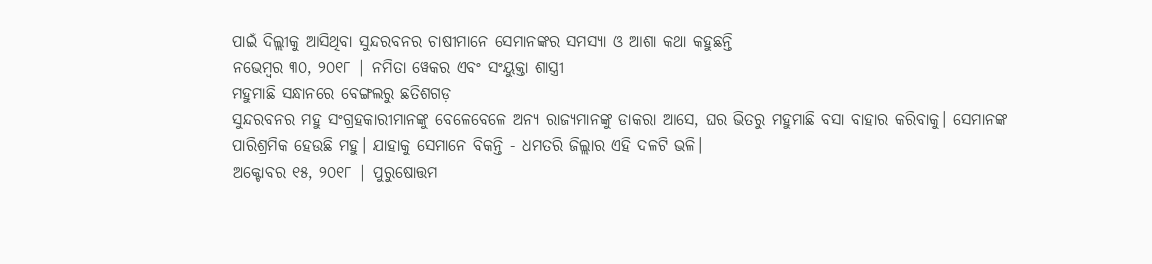ପାଇଁ ଦିଲ୍ଲୀକୁ ଆସିଥିବା ସୁନ୍ଦରବନର ଚାଷୀମାନେ ସେମାନଙ୍କର ସମସ୍ୟା ଓ ଆଶା କଥା କହୁଛନ୍ତି
ନଭେମ୍ବର ୩୦, ୨୦୧୮ | ନମିତା ୱେକର ଏବଂ ସଂୟୁକ୍ତା ଶାସ୍ତ୍ରୀ
ମହୁମାଛି ସନ୍ଧାନରେ ବେଙ୍ଗଲରୁ ଛତିଶଗଡ଼
ସୁନ୍ଦରବନର ମହୁ ସଂଗ୍ରହକାରୀମାନଙ୍କୁ ବେଳେବେଳେ ଅନ୍ୟ ରାଜ୍ୟମାନଙ୍କୁ ଡାକରା ଆସେ, ଘର ଭିତରୁ ମହୁମାଛି ବସା ବାହାର କରିବାକୁ। ସେମାନଙ୍କ ପାରିଶ୍ରମିକ ହେଉଛି ମହୁ। ଯାହାକୁ ସେମାନେ ବିକନ୍ତି - ଧମତରି ଜିଲ୍ଲାର ଏହି ଦଳଟି ଭଳି।
ଅକ୍ଟୋବର ୧୫, ୨୦୧୮ | ପୁରୁଷୋତ୍ତମ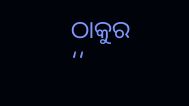ଠାକୁର
‘‘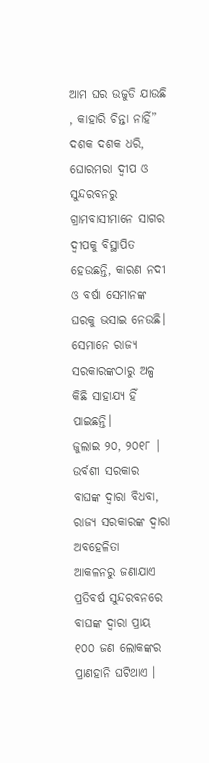ଆମ ଘର ଉଜୁଡି ଯାଉଛି , କାହାରି ଚିନ୍ତା ନାହିଁ”
ଦଶକ ଦଶକ ଧରି, ଘୋରମରା ଦ୍ୱୀପ ଓ ସୁନ୍ଦରବନରୁ ଗ୍ରାମବାସୀମାନେ ସାଗର ଦ୍ୱୀପକୁ ବିସ୍ଥାପିତ ହେଉଛନ୍ତି, କାରଣ ନଦୀ ଓ ବର୍ଷା ସେମାନଙ୍କ ଘରକୁ ଭସାଇ ନେଉଛି। ସେମାନେ ରାଜ୍ୟ ସରକାରଙ୍କଠାରୁ ଅଳ୍ପ କିଛି ସାହାଯ୍ୟ ହିଁ ପାଇଛନ୍ତି।
ଜୁଲାଇ ୨୦, ୨୦୧୮ | ଉର୍ବଶୀ ସରକାର
ବାଘଙ୍କ ଦ୍ୱାରା ବିଧବା, ରାଜ୍ୟ ସରକାରଙ୍କ ଦ୍ୱାରା ଅବହେଳିତା
ଆକଳନରୁ ଜଣାଯାଏ ପ୍ରତିବର୍ଷ ସୁନ୍ଦରବନରେ ବାଘଙ୍କ ଦ୍ୱାରା ପ୍ରାୟ ୧୦୦ ଜଣ ଲୋକଙ୍କର ପ୍ରାଣହାନି ଘଟିଥାଏ ।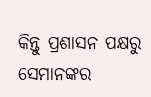କିନ୍ତୁ ପ୍ରଶାସନ ପକ୍ଷରୁ ସେମାନଙ୍କର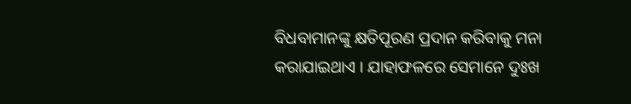ବିଧବାମାନଙ୍କୁ କ୍ଷତିପୂରଣ ପ୍ରଦାନ କରିବାକୁ ମନା କରାଯାଇଥାଏ । ଯାହାଫଳରେ ସେମାନେ ଦୁଃଖ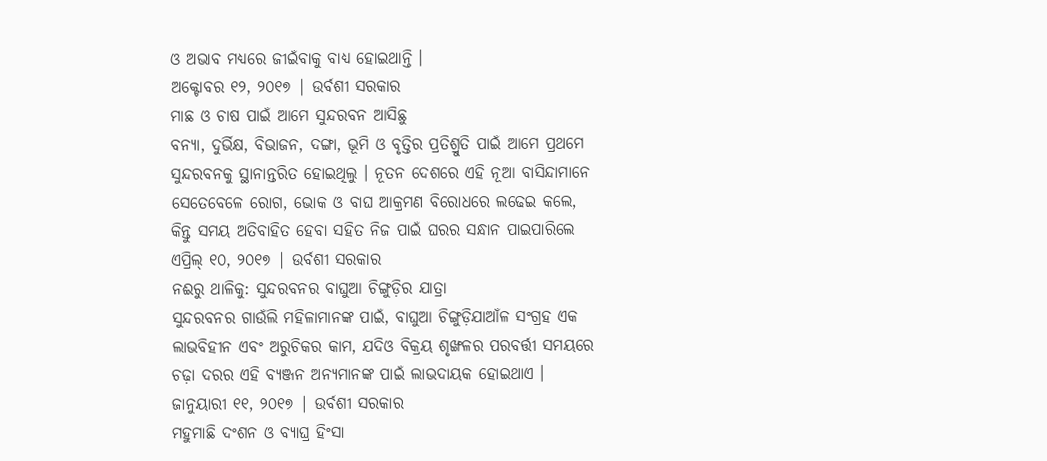ଓ ଅଭାବ ମଧ୍ୟରେ ଜୀଇଁବାକୁ ବାଧ୍ୟ ହୋଇଥାନ୍ତି ।
ଅକ୍ଟୋବର ୧୨, ୨୦୧୭ | ଉର୍ବଶୀ ସରକାର
ମାଛ ଓ ଚାଷ ପାଇଁ ଆମେ ସୁନ୍ଦରବନ ଆସିଛୁ
ବନ୍ୟା, ଦୁର୍ଭିକ୍ଷ, ବିଭାଜନ, ଦଙ୍ଗା, ଭୂମି ଓ ବୃତ୍ତିର ପ୍ରତିଶ୍ରୁତି ପାଇଁ ଆମେ ପ୍ରଥମେ ସୁନ୍ଦରବନକୁ ସ୍ଥାନାନ୍ତରିତ ହୋଇଥିଲୁ । ନୂତନ ଦେଶରେ ଏହି ନୂଆ ବାସିନ୍ଦାମାନେ ସେତେବେଳେ ରୋଗ, ଭୋକ ଓ ବାଘ ଆକ୍ରମଣ ବିରୋଧରେ ଲଢେଇ କଲେ, କିନ୍ତୁ ସମୟ ଅତିବାହିତ ହେବା ସହିତ ନିଜ ପାଇଁ ଘରର ସନ୍ଧାନ ପାଇପାରିଲେ
ଏପ୍ରିଲ୍ ୧୦, ୨୦୧୭ | ଉର୍ବଶୀ ସରକାର
ନଈରୁ ଥାଳିକୁ: ସୁନ୍ଦରବନର ବାଘୁଆ ଚିଙ୍ଗୁଡ଼ିର ଯାତ୍ରା
ସୁନ୍ଦରବନର ଗାଉଁଲି ମହିଳାମାନଙ୍କ ପାଇଁ, ବାଘୁଆ ଚିଙ୍ଗୁଡ଼ିଯାଆଁଳ ସଂଗ୍ରହ ଏକ ଲାଭବିହୀନ ଏବଂ ଅରୁଚିକର କାମ, ଯଦିଓ ବିକ୍ରୟ ଶୃଙ୍ଖଳର ପରବର୍ତ୍ତୀ ସମୟରେ ଚଢ଼ା ଦରର ଏହି ବ୍ୟଞ୍ଜନ ଅନ୍ୟମାନଙ୍କ ପାଇଁ ଲାଭଦାୟକ ହୋଇଥାଏ ।
ଜାନୁୟାରୀ ୧୧, ୨୦୧୭ | ଉର୍ବଶୀ ସରକାର
ମହୁମାଛି ଦଂଶନ ଓ ବ୍ୟାଘ୍ର ହିଂସା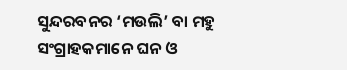ସୁନ୍ଦରବନର ‘ମଉଲି’ ବା ମହୁ ସଂଗ୍ରାହକମାନେ ଘନ ଓ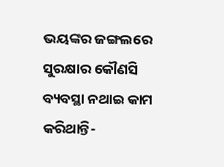ଭୟଙ୍କର ଜଙ୍ଗଲରେ ସୁରକ୍ଷାର କୌଣସି ବ୍ୟବସ୍ଥା ନଥାଇ କାମ କରିଥାନ୍ତି-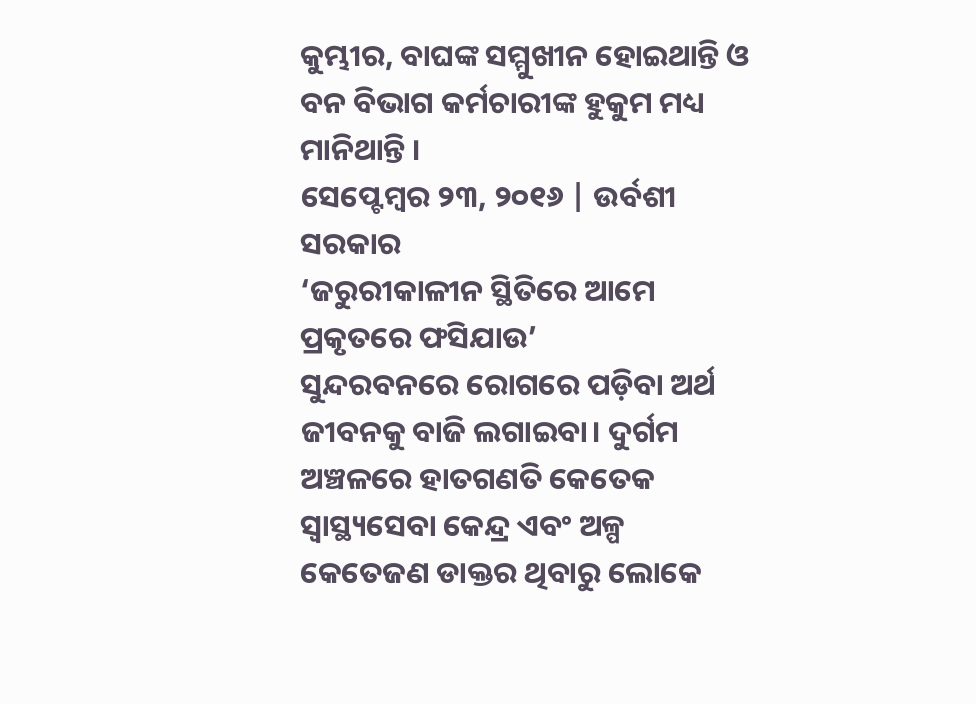କୁମ୍ଭୀର, ବାଘଙ୍କ ସମ୍ମୁଖୀନ ହୋଇଥାନ୍ତି ଓ ବନ ବିଭାଗ କର୍ମଚାରୀଙ୍କ ହୁକୁମ ମଧ୍ୟ ମାନିଥାନ୍ତି ।
ସେପ୍ଟେମ୍ବର ୨୩, ୨୦୧୬ | ଉର୍ବଶୀ ସରକାର
‘ଜରୁରୀକାଳୀନ ସ୍ଥିତିରେ ଆମେ ପ୍ରକୃତରେ ଫସିଯାଉ’
ସୁନ୍ଦରବନରେ ରୋଗରେ ପଡ଼ିବା ଅର୍ଥ ଜୀବନକୁ ବାଜି ଲଗାଇବା। ଦୁର୍ଗମ ଅଞ୍ଚଳରେ ହାତଗଣତି କେତେକ ସ୍ଵାସ୍ଥ୍ୟସେବା କେନ୍ଦ୍ର ଏବଂ ଅଳ୍ପ କେତେଜଣ ଡାକ୍ତର ଥିବାରୁ ଲୋକେ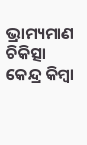ଭ୍ରାମ୍ୟମାଣ ଚିକିତ୍ସା କେନ୍ଦ୍ର କିମ୍ବା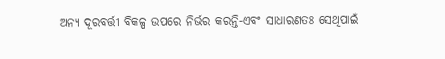ଅନ୍ୟ ଦୂରବର୍ତ୍ତୀ ବିକଳ୍ପ ଉପରେ ନିର୍ଭର କରନ୍ତି-ଏବଂ ସାଧାରଣତଃ ସେଥିପାଇଁ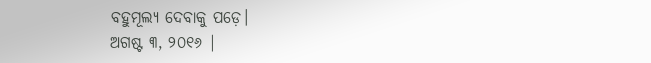ବହୁମୂଲ୍ୟ ଦେବାକୁ ପଡ଼େ।
ଅଗଷ୍ଟ ୩, ୨୦୧୬ |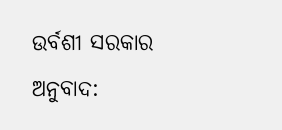ଉର୍ବଶୀ ସରକାର
ଅନୁବାଦ: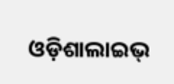ଓଡ଼ିଶାଲାଇଭ୍